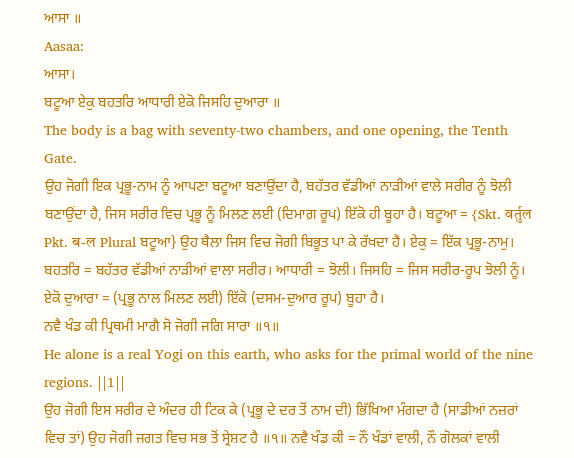ਆਸਾ ॥
Aasaa:
ਆਸਾ।
ਬਟੂਆ ਏਕੁ ਬਹਤਰਿ ਆਧਾਰੀ ਏਕੋ ਜਿਸਹਿ ਦੁਆਰਾ ॥
The body is a bag with seventy-two chambers, and one opening, the Tenth Gate.
ਉਹ ਜੋਗੀ ਇਕ ਪ੍ਰਭੂ-ਨਾਮ ਨੂੰ ਆਪਣਾ ਬਟੂਆ ਬਣਾਉਂਦਾ ਹੈ, ਬਹੱਤਰ ਵੱਡੀਆਂ ਨਾੜੀਆਂ ਵਾਲੇ ਸਰੀਰ ਨੂੰ ਝੋਲੀ ਬਣਾਉਂਦਾ ਹੈ, ਜਿਸ ਸਰੀਰ ਵਿਚ ਪ੍ਰਭੂ ਨੂੰ ਮਿਲਣ ਲਈ (ਦਿਮਾਗ਼ ਰੂਪ) ਇੱਕੋ ਹੀ ਬੂਹਾ ਹੈ। ਬਟੂਆ = {Skt. वर्तुल Pkt. ब-ल Plural ਬਟੂਆ} ਉਹ ਥੈਲਾ ਜਿਸ ਵਿਚ ਜੋਗੀ ਬਿਭੂਤ ਪਾ ਕੇ ਰੱਖਦਾ ਹੈ। ਏਕੁ = ਇੱਕ ਪ੍ਰਭੂ-ਨਾਮੁ। ਬਹਤਰਿ = ਬਹੱਤਰ ਵੱਡੀਆਂ ਨਾੜੀਆਂ ਵਾਲਾ ਸਰੀਰ। ਆਧਾਰੀ = ਝੋਲੀ। ਜਿਸਹਿ = ਜਿਸ ਸਰੀਰ-ਰੂਪ ਝੋਲੀ ਨੂੰ। ਏਕੋ ਦੁਆਰਾ = (ਪ੍ਰਭੂ ਨਾਲ ਮਿਲਣ ਲਈ) ਇੱਕੋ (ਦਸਮ-ਦੁਆਰ ਰੂਪ) ਬੂਹਾ ਹੈ।
ਨਵੈ ਖੰਡ ਕੀ ਪ੍ਰਿਥਮੀ ਮਾਗੈ ਸੋ ਜੋਗੀ ਜਗਿ ਸਾਰਾ ॥੧॥
He alone is a real Yogi on this earth, who asks for the primal world of the nine regions. ||1||
ਉਹ ਜੋਗੀ ਇਸ ਸਰੀਰ ਦੇ ਅੰਦਰ ਹੀ ਟਿਕ ਕੇ (ਪ੍ਰਭੂ ਦੇ ਦਰ ਤੋਂ ਨਾਮ ਦੀ) ਭਿੱਖਿਆ ਮੰਗਦਾ ਹੈ (ਸਾਡੀਆਂ ਨਜ਼ਰਾਂ ਵਿਚ ਤਾਂ) ਉਹ ਜੋਗੀ ਜਗਤ ਵਿਚ ਸਭ ਤੋਂ ਸ੍ਰੇਸ਼ਟ ਹੈ ॥੧॥ ਨਵੈ ਖੰਡ ਕੀ = ਨੌ ਖੰਡਾਂ ਵਾਲੀ, ਨੌ ਗੋਲਕਾਂ ਵਾਲੀ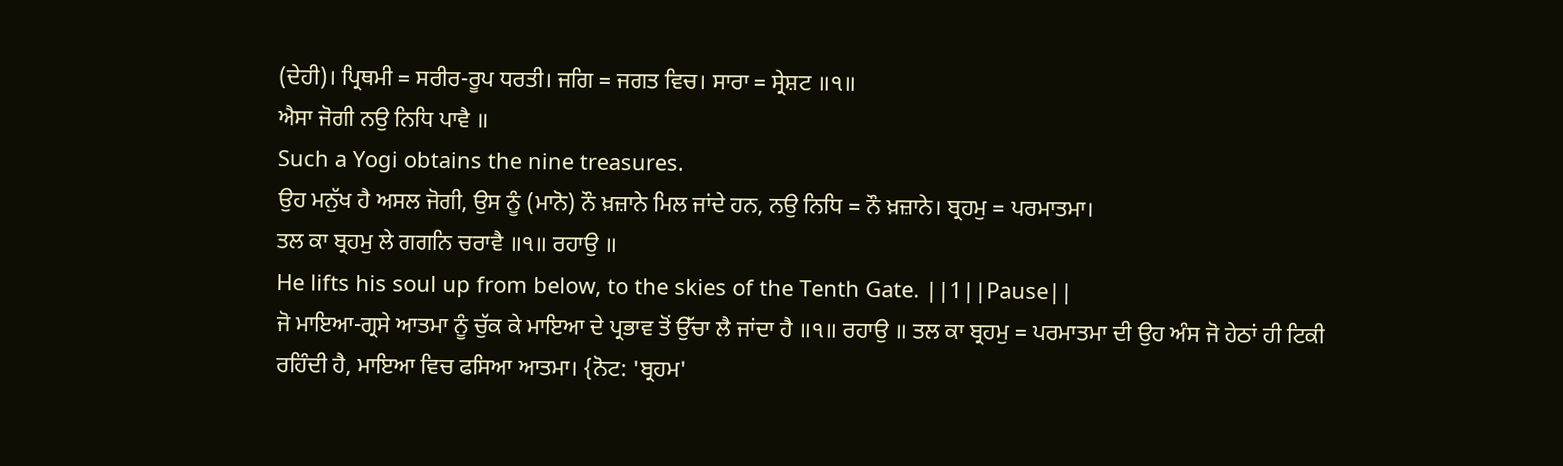(ਦੇਹੀ)। ਪ੍ਰਿਥਮੀ = ਸਰੀਰ-ਰੂਪ ਧਰਤੀ। ਜਗਿ = ਜਗਤ ਵਿਚ। ਸਾਰਾ = ਸ੍ਰੇਸ਼ਟ ॥੧॥
ਐਸਾ ਜੋਗੀ ਨਉ ਨਿਧਿ ਪਾਵੈ ॥
Such a Yogi obtains the nine treasures.
ਉਹ ਮਨੁੱਖ ਹੈ ਅਸਲ ਜੋਗੀ, ਉਸ ਨੂੰ (ਮਾਨੋ) ਨੌ ਖ਼ਜ਼ਾਨੇ ਮਿਲ ਜਾਂਦੇ ਹਨ, ਨਉ ਨਿਧਿ = ਨੌ ਖ਼ਜ਼ਾਨੇ। ਬ੍ਰਹਮੁ = ਪਰਮਾਤਮਾ।
ਤਲ ਕਾ ਬ੍ਰਹਮੁ ਲੇ ਗਗਨਿ ਚਰਾਵੈ ॥੧॥ ਰਹਾਉ ॥
He lifts his soul up from below, to the skies of the Tenth Gate. ||1||Pause||
ਜੋ ਮਾਇਆ-ਗ੍ਰਸੇ ਆਤਮਾ ਨੂੰ ਚੁੱਕ ਕੇ ਮਾਇਆ ਦੇ ਪ੍ਰਭਾਵ ਤੋਂ ਉੱਚਾ ਲੈ ਜਾਂਦਾ ਹੈ ॥੧॥ ਰਹਾਉ ॥ ਤਲ ਕਾ ਬ੍ਰਹਮੁ = ਪਰਮਾਤਮਾ ਦੀ ਉਹ ਅੰਸ ਜੋ ਹੇਠਾਂ ਹੀ ਟਿਕੀ ਰਹਿੰਦੀ ਹੈ, ਮਾਇਆ ਵਿਚ ਫਸਿਆ ਆਤਮਾ। {ਨੋਟ: 'ਬ੍ਰਹਮ'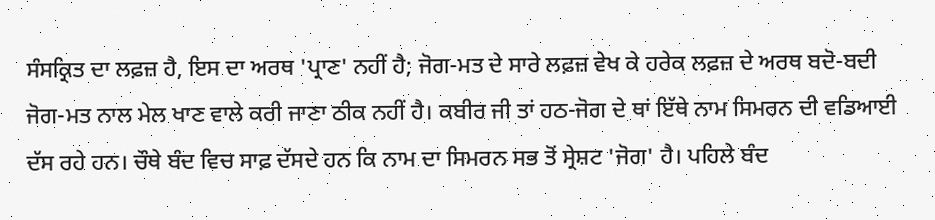ਸੰਸਕ੍ਰਿਤ ਦਾ ਲਫ਼ਜ਼ ਹੈ, ਇਸ ਦਾ ਅਰਥ 'ਪ੍ਰਾਣ' ਨਹੀਂ ਹੈ; ਜੋਗ-ਮਤ ਦੇ ਸਾਰੇ ਲਫ਼ਜ਼ ਵੇਖ ਕੇ ਹਰੇਕ ਲਫ਼ਜ਼ ਦੇ ਅਰਥ ਬਦੋ-ਬਦੀ ਜੋਗ-ਮਤ ਨਾਲ ਮੇਲ ਖਾਣ ਵਾਲੇ ਕਰੀ ਜਾਣਾ ਠੀਕ ਨਹੀਂ ਹੈ। ਕਬੀਰ ਜੀ ਤਾਂ ਹਠ-ਜੋਗ ਦੇ ਥਾਂ ਇੱਥੇ ਨਾਮ ਸਿਮਰਨ ਦੀ ਵਡਿਆਈ ਦੱਸ ਰਹੇ ਹਨ। ਚੌਥੇ ਬੰਦ ਵਿਚ ਸਾਫ਼ ਦੱਸਦੇ ਹਨ ਕਿ ਨਾਮ ਦਾ ਸਿਮਰਨ ਸਭ ਤੋਂ ਸ੍ਰੇਸ਼ਟ 'ਜੋਗ' ਹੈ। ਪਹਿਲੇ ਬੰਦ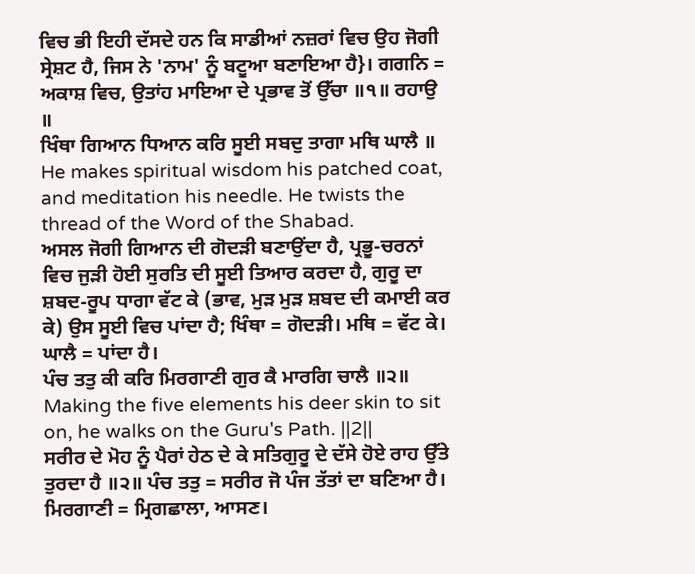ਵਿਚ ਭੀ ਇਹੀ ਦੱਸਦੇ ਹਨ ਕਿ ਸਾਡੀਆਂ ਨਜ਼ਰਾਂ ਵਿਚ ਉਹ ਜੋਗੀ ਸ੍ਰੇਸ਼ਟ ਹੈ, ਜਿਸ ਨੇ 'ਨਾਮ' ਨੂੰ ਬਟੂਆ ਬਣਾਇਆ ਹੈ}। ਗਗਨਿ = ਅਕਾਸ਼ ਵਿਚ, ਉਤਾਂਹ ਮਾਇਆ ਦੇ ਪ੍ਰਭਾਵ ਤੋਂ ਉੱਚਾ ॥੧॥ ਰਹਾਉ ॥
ਖਿੰਥਾ ਗਿਆਨ ਧਿਆਨ ਕਰਿ ਸੂਈ ਸਬਦੁ ਤਾਗਾ ਮਥਿ ਘਾਲੈ ॥
He makes spiritual wisdom his patched coat, and meditation his needle. He twists the thread of the Word of the Shabad.
ਅਸਲ ਜੋਗੀ ਗਿਆਨ ਦੀ ਗੋਦੜੀ ਬਣਾਉਂਦਾ ਹੈ, ਪ੍ਰਭੂ-ਚਰਨਾਂ ਵਿਚ ਜੁੜੀ ਹੋਈ ਸੁਰਤਿ ਦੀ ਸੂਈ ਤਿਆਰ ਕਰਦਾ ਹੈ, ਗੁਰੂ ਦਾ ਸ਼ਬਦ-ਰੂਪ ਧਾਗਾ ਵੱਟ ਕੇ (ਭਾਵ, ਮੁੜ ਮੁੜ ਸ਼ਬਦ ਦੀ ਕਮਾਈ ਕਰ ਕੇ) ਉਸ ਸੂਈ ਵਿਚ ਪਾਂਦਾ ਹੈ; ਖਿੰਥਾ = ਗੋਦੜੀ। ਮਥਿ = ਵੱਟ ਕੇ। ਘਾਲੈ = ਪਾਂਦਾ ਹੈ।
ਪੰਚ ਤਤੁ ਕੀ ਕਰਿ ਮਿਰਗਾਣੀ ਗੁਰ ਕੈ ਮਾਰਗਿ ਚਾਲੈ ॥੨॥
Making the five elements his deer skin to sit on, he walks on the Guru's Path. ||2||
ਸਰੀਰ ਦੇ ਮੋਹ ਨੂੰ ਪੈਰਾਂ ਹੇਠ ਦੇ ਕੇ ਸਤਿਗੁਰੂ ਦੇ ਦੱਸੇ ਹੋਏ ਰਾਹ ਉੱਤੇ ਤੁਰਦਾ ਹੈ ॥੨॥ ਪੰਚ ਤਤੁ = ਸਰੀਰ ਜੋ ਪੰਜ ਤੱਤਾਂ ਦਾ ਬਣਿਆ ਹੈ। ਮਿਰਗਾਣੀ = ਮ੍ਰਿਗਛਾਲਾ, ਆਸਣ।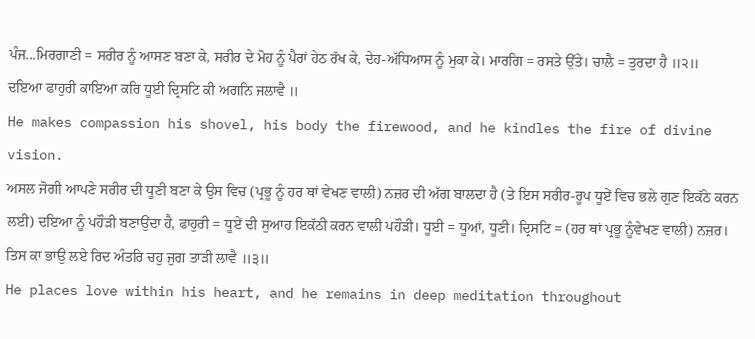ਪੰਜ...ਮਿਰਗਾਣੀ = ਸਰੀਰ ਨੂੰ ਆਸਣ ਬਣਾ ਕੇ, ਸਰੀਰ ਦੇ ਮੋਹ ਨੂੰ ਪੈਰਾਂ ਹੇਠ ਰੱਖ ਕੇ, ਦੇਹ-ਅੱਧਿਆਸ ਨੂੰ ਮੁਕਾ ਕੇ। ਮਾਰਗਿ = ਰਸਤੇ ਉੱਤੇ। ਚਾਲੈ = ਤੁਰਦਾ ਹੈ ॥੨॥
ਦਇਆ ਫਾਹੁਰੀ ਕਾਇਆ ਕਰਿ ਧੂਈ ਦ੍ਰਿਸਟਿ ਕੀ ਅਗਨਿ ਜਲਾਵੈ ॥
He makes compassion his shovel, his body the firewood, and he kindles the fire of divine vision.
ਅਸਲ ਜੋਗੀ ਆਪਣੇ ਸਰੀਰ ਦੀ ਧੂਣੀ ਬਣਾ ਕੇ ਉਸ ਵਿਚ (ਪ੍ਰਭੂ ਨੂੰ ਹਰ ਥਾਂ ਵੇਖਣ ਵਾਲੀ) ਨਜ਼ਰ ਦੀ ਅੱਗ ਬਾਲਦਾ ਹੈ (ਤੇ ਇਸ ਸਰੀਰ-ਰੂਪ ਧੂਏਂ ਵਿਚ ਭਲੇ ਗੁਣ ਇਕੱਠੇ ਕਰਨ ਲਈ) ਦਇਆ ਨੂੰ ਪਹੌੜੀ ਬਣਾਉਂਦਾ ਹੈ, ਫਾਹੁਰੀ = ਧੂਏਂ ਦੀ ਸੁਆਹ ਇਕੱਠੀ ਕਰਨ ਵਾਲੀ ਪਹੌੜੀ। ਧੂਈ = ਧੂਆਂ, ਧੂਣੀ। ਦ੍ਰਿਸਟਿ = (ਹਰ ਥਾਂ ਪ੍ਰਭੂ ਨੂੰਵੇਖਣ ਵਾਲੀ) ਨਜ਼ਰ।
ਤਿਸ ਕਾ ਭਾਉ ਲਏ ਰਿਦ ਅੰਤਰਿ ਚਹੁ ਜੁਗ ਤਾੜੀ ਲਾਵੈ ॥੩॥
He places love within his heart, and he remains in deep meditation throughout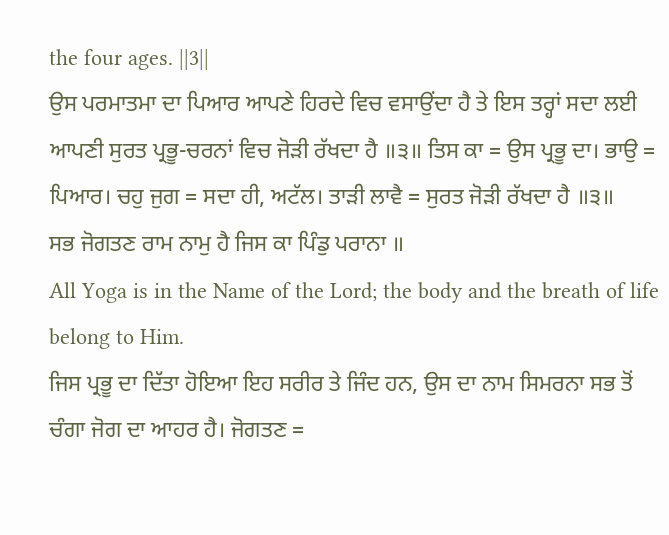the four ages. ||3||
ਉਸ ਪਰਮਾਤਮਾ ਦਾ ਪਿਆਰ ਆਪਣੇ ਹਿਰਦੇ ਵਿਚ ਵਸਾਉਂਦਾ ਹੈ ਤੇ ਇਸ ਤਰ੍ਹਾਂ ਸਦਾ ਲਈ ਆਪਣੀ ਸੁਰਤ ਪ੍ਰਭੂ-ਚਰਨਾਂ ਵਿਚ ਜੋੜੀ ਰੱਖਦਾ ਹੈ ॥੩॥ ਤਿਸ ਕਾ = ਉਸ ਪ੍ਰਭੂ ਦਾ। ਭਾਉ = ਪਿਆਰ। ਚਹੁ ਜੁਗ = ਸਦਾ ਹੀ, ਅਟੱਲ। ਤਾੜੀ ਲਾਵੈ = ਸੁਰਤ ਜੋੜੀ ਰੱਖਦਾ ਹੈ ॥੩॥
ਸਭ ਜੋਗਤਣ ਰਾਮ ਨਾਮੁ ਹੈ ਜਿਸ ਕਾ ਪਿੰਡੁ ਪਰਾਨਾ ॥
All Yoga is in the Name of the Lord; the body and the breath of life belong to Him.
ਜਿਸ ਪ੍ਰਭੂ ਦਾ ਦਿੱਤਾ ਹੋਇਆ ਇਹ ਸਰੀਰ ਤੇ ਜਿੰਦ ਹਨ, ਉਸ ਦਾ ਨਾਮ ਸਿਮਰਨਾ ਸਭ ਤੋਂ ਚੰਗਾ ਜੋਗ ਦਾ ਆਹਰ ਹੈ। ਜੋਗਤਣ =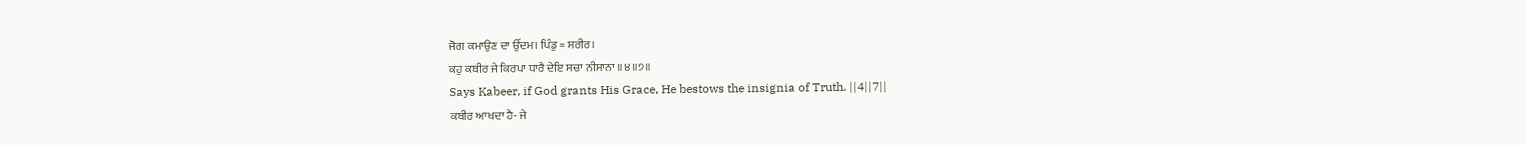ਜੋਗ ਕਮਾਉਣ ਦਾ ਉੱਦਮ। ਪਿੰਡੁ = ਸਰੀਰ।
ਕਹੁ ਕਬੀਰ ਜੇ ਕਿਰਪਾ ਧਾਰੈ ਦੇਇ ਸਚਾ ਨੀਸਾਨਾ ॥੪॥੭॥
Says Kabeer, if God grants His Grace, He bestows the insignia of Truth. ||4||7||
ਕਬੀਰ ਆਖਦਾ ਹੈ- ਜੇ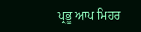ਪ੍ਰਭੂ ਆਪ ਮਿਹਰ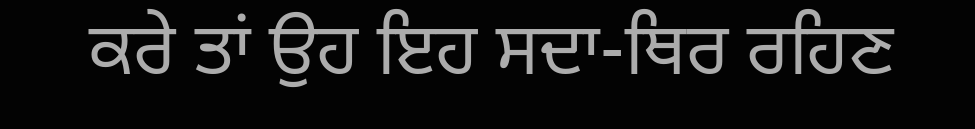ਕਰੇ ਤਾਂ ਉਹ ਇਹ ਸਦਾ-ਥਿਰ ਰਹਿਣ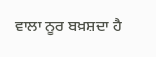ਵਾਲਾ ਨੂਰ ਬਖ਼ਸ਼ਦਾ ਹੈ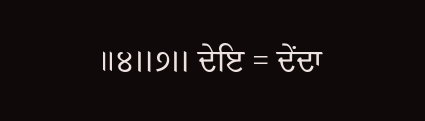॥੪॥੭॥ ਦੇਇ = ਦੇਂਦਾ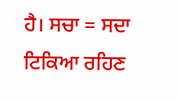ਹੈ। ਸਚਾ = ਸਦਾ ਟਿਕਿਆ ਰਹਿਣ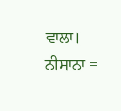ਵਾਲਾ। ਨੀਸਾਨਾ =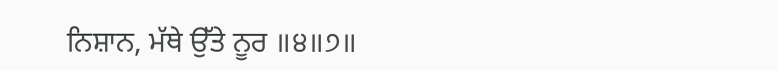ਨਿਸ਼ਾਨ, ਮੱਥੇ ਉੱਤੇ ਨੂਰ ॥੪॥੭॥